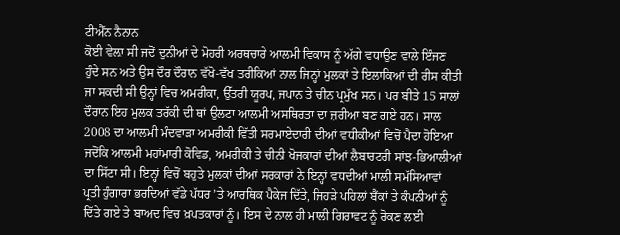ਟੀਐੱਨ ਨੈਨਾਨ
ਕੋਈ ਵੇਲ਼ਾ ਸੀ ਜਦੋਂ ਦੁਨੀਆਂ ਦੇ ਮੋਹਰੀ ਅਰਥਚਾਰੇ ਆਲਮੀ ਵਿਕਾਸ ਨੂੰ ਅੱਗੇ ਵਧਾਉਣ ਵਾਲੇ ਇੰਜਣ ਹੁੰਦੇ ਸਨ ਅਤੇ ਉਸ ਦੌਰ ਦੌਰਾਨ ਵੱਖੋ-ਵੱਖ ਤਰੀਕਿਆਂ ਨਾਲ ਜਿਨ੍ਹਾਂ ਮੁਲਕਾਂ ਤੇ ਇਲਾਕਿਆਂ ਦੀ ਰੀਸ ਕੀਤੀ ਜਾ ਸਕਦੀ ਸੀ ਉਨ੍ਹਾਂ ਵਿਚ ਅਮਰੀਕਾ, ਉੱਤਰੀ ਯੂਰਪ, ਜਪਾਨ ਤੇ ਚੀਨ ਪ੍ਰਮੁੱਖ ਸਨ। ਪਰ ਬੀਤੇ 15 ਸਾਲਾਂ ਦੌਰਾਨ ਇਹ ਮੁਲਕ ਤਰੱਕੀ ਦੀ ਥਾਂ ਉਲਟਾ ਆਲਮੀ ਅਸਥਿਰਤਾ ਦਾ ਜ਼ਰੀਆ ਬਣ ਗਏ ਹਨ। ਸਾਲ 2008 ਦਾ ਆਲਮੀ ਮੰਦਵਾੜਾ ਅਮਰੀਕੀ ਵਿੱਤੀ ਸਰਮਾਏਦਾਰੀ ਦੀਆਂ ਵਧੀਕੀਆਂ ਵਿਚੋਂ ਪੈਦਾ ਹੋਇਆ ਜਦੋਂਕਿ ਆਲਮੀ ਮਹਾਂਮਾਰੀ ਕੋਵਿਡ, ਅਮਰੀਕੀ ਤੇ ਚੀਨੀ ਖੋਜਕਾਰਾਂ ਦੀਆਂ ਲੈਬਾਰਟਰੀ ਸਾਂਝ-ਭਿਆਲੀਆਂ ਦਾ ਸਿੱਟਾ ਸੀ। ਇਨ੍ਹਾਂ ਵਿਚੋਂ ਬਹੁਤੇ ਮੁਲਕਾਂ ਦੀਆਂ ਸਰਕਾਰਾਂ ਨੇ ਇਨ੍ਹਾਂ ਵਧਦੀਆਂ ਮਾਲੀ ਸਮੱਸਿਆਵਾਂ ਪ੍ਰਤੀ ਹੁੰਗਾਰਾ ਭਰਦਿਆਂ ਵੱਡੇ ਪੱਧਰ ’ਤੇ ਆਰਥਿਕ ਪੈਕੇਜ ਦਿੱਤੇ, ਜਿਹੜੇ ਪਹਿਲਾਂ ਬੈਂਕਾਂ ਤੇ ਕੰਪਨੀਆਂ ਨੂੰ ਦਿੱਤੇ ਗਏ ਤੇ ਬਾਅਦ ਵਿਚ ਖ਼ਪਤਕਾਰਾਂ ਨੂੰ। ਇਸ ਦੇ ਨਾਲ ਹੀ ਮਾਲੀ ਗਿਰਾਵਟ ਨੂੰ ਰੋਕਣ ਲਈ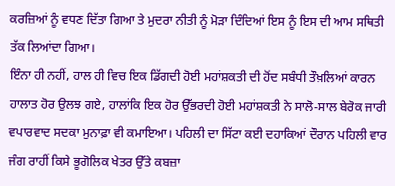ਕਰਜ਼ਿਆਂ ਨੂੰ ਵਧਣ ਦਿੱਤਾ ਗਿਆ ਤੇ ਮੁਦਰਾ ਨੀਤੀ ਨੂੰ ਮੋੜਾ ਦਿੰਦਿਆਂ ਇਸ ਨੂੰ ਇਸ ਦੀ ਆਮ ਸਥਿਤੀ ਤੱਕ ਲਿਆਂਦਾ ਗਿਆ।
ਇੰਨਾ ਹੀ ਨਹੀਂ, ਹਾਲ ਹੀ ਵਿਚ ਇਕ ਡਿੱਗਦੀ ਹੋਈ ਮਹਾਂਸ਼ਕਤੀ ਦੀ ਹੋਂਦ ਸਬੰਧੀ ਤੌਖ਼ਲਿਆਂ ਕਾਰਨ ਹਾਲਾਤ ਹੋਰ ਉਲਝ ਗਏ, ਹਾਲਾਂਕਿ ਇਕ ਹੋਰ ਉੱਭਰਦੀ ਹੋਈ ਮਹਾਂਸ਼ਕਤੀ ਨੇ ਸਾਲੋ-ਸਾਲ ਬੇਰੋਕ ਜਾਰੀ ਵਪਾਰਵਾਦ ਸਦਕਾ ਮੁਨਾਫ਼ਾ ਵੀ ਕਮਾਇਆ। ਪਹਿਲੀ ਦਾ ਸਿੱਟਾ ਕਈ ਦਹਾਕਿਆਂ ਦੌਰਾਨ ਪਹਿਲੀ ਵਾਰ ਜੰਗ ਰਾਹੀਂ ਕਿਸੇ ਭੂਗੋਲਿਕ ਖੇਤਰ ਉੱਤੇ ਕਬਜ਼ਾ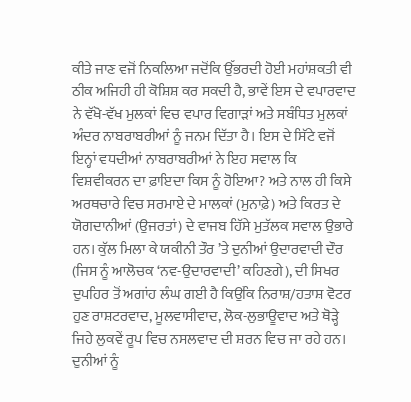ਕੀਤੇ ਜਾਣ ਵਜੋਂ ਨਿਕਲਿਆ ਜਦੋਂਕਿ ਉੱਭਰਦੀ ਹੋਈ ਮਹਾਂਸ਼ਕਤੀ ਵੀ ਠੀਕ ਅਜਿਹੀ ਹੀ ਕੋਸ਼ਿਸ਼ ਕਰ ਸਕਦੀ ਹੈ, ਭਾਵੇਂ ਇਸ ਦੇ ਵਪਾਰਵਾਦ ਨੇ ਵੱਖੋ-ਵੱਖ ਮੁਲਕਾਂ ਵਿਚ ਵਪਾਰ ਵਿਗਾੜਾਂ ਅਤੇ ਸਬੰਧਿਤ ਮੁਲਕਾਂ ਅੰਦਰ ਨਾਬਰਾਬਰੀਆਂ ਨੂੰ ਜਨਮ ਦਿੱਤਾ ਹੈ। ਇਸ ਦੇ ਸਿੱਟੇ ਵਜੋਂ ਇਨ੍ਹਾਂ ਵਧਦੀਆਂ ਨਾਬਰਾਬਰੀਆਂ ਨੇ ਇਹ ਸਵਾਲ ਕਿ ਵਿਸ਼ਵੀਕਰਨ ਦਾ ਫ਼ਾਇਦਾ ਕਿਸ ਨੂੰ ਹੋਇਆ? ਅਤੇ ਨਾਲ ਹੀ ਕਿਸੇ ਅਰਥਚਾਰੇ ਵਿਚ ਸਰਮਾਏ ਦੇ ਮਾਲਕਾਂ (ਮੁਨਾਫ਼ੇ) ਅਤੇ ਕਿਰਤ ਦੇ ਯੋਗਦਾਨੀਆਂ (ਉਜਰਤਾਂ) ਦੇ ਵਾਜਬ ਹਿੱਸੇ ਮੁਤੱਲਕ ਸਵਾਲ ਉਭਾਰੇ ਹਨ। ਕੁੱਲ ਮਿਲਾ ਕੇ ਯਕੀਨੀ ਤੌਰ ’ਤੇ ਦੁਨੀਆਂ ਉਦਾਰਵਾਦੀ ਦੌਰ (ਜਿਸ ਨੂੰ ਆਲੋਚਕ ‘ਨਵ-ਉਦਾਰਵਾਦੀ’ ਕਹਿਣਗੇ), ਦੀ ਸਿਖਰ ਦੁਪਹਿਰ ਤੋਂ ਅਗਾਂਹ ਲੰਘ ਗਈ ਹੈ ਕਿਉਂਕਿ ਨਿਰਾਸ਼/ਹਤਾਸ਼ ਵੋਟਰ ਹੁਣ ਰਾਸ਼ਟਰਵਾਦ, ਮੂਲਵਾਸੀਵਾਦ, ਲੋਕ-ਲੁਭਾਊਵਾਦ ਅਤੇ ਥੋੜ੍ਹੇ ਜਿਹੇ ਲੁਕਵੇਂ ਰੂਪ ਵਿਚ ਨਸਲਵਾਦ ਦੀ ਸ਼ਰਨ ਵਿਚ ਜਾ ਰਹੇ ਹਨ।
ਦੁਨੀਆਂ ਨੂੰ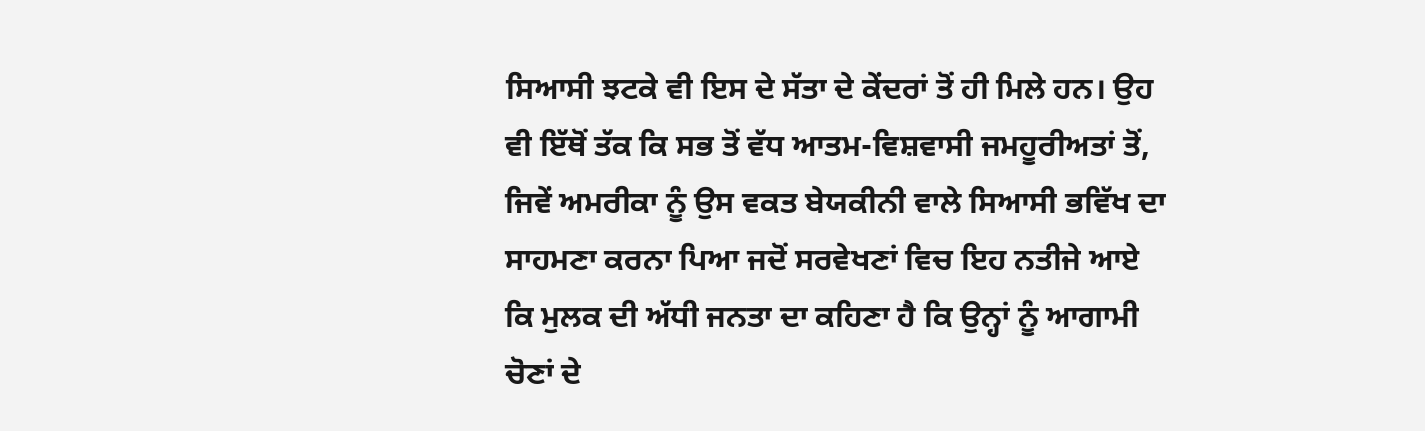ਸਿਆਸੀ ਝਟਕੇ ਵੀ ਇਸ ਦੇ ਸੱਤਾ ਦੇ ਕੇਂਦਰਾਂ ਤੋਂ ਹੀ ਮਿਲੇ ਹਨ। ਉਹ ਵੀ ਇੱਥੋਂ ਤੱਕ ਕਿ ਸਭ ਤੋਂ ਵੱਧ ਆਤਮ-ਵਿਸ਼ਵਾਸੀ ਜਮਹੂਰੀਅਤਾਂ ਤੋਂ, ਜਿਵੇਂ ਅਮਰੀਕਾ ਨੂੰ ਉਸ ਵਕਤ ਬੇਯਕੀਨੀ ਵਾਲੇ ਸਿਆਸੀ ਭਵਿੱਖ ਦਾ ਸਾਹਮਣਾ ਕਰਨਾ ਪਿਆ ਜਦੋਂ ਸਰਵੇਖਣਾਂ ਵਿਚ ਇਹ ਨਤੀਜੇ ਆਏ ਕਿ ਮੁਲਕ ਦੀ ਅੱਧੀ ਜਨਤਾ ਦਾ ਕਹਿਣਾ ਹੈ ਕਿ ਉਨ੍ਹਾਂ ਨੂੰ ਆਗਾਮੀ ਚੋਣਾਂ ਦੇ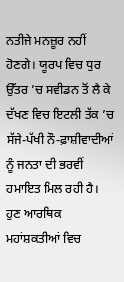ਨਤੀਜੇ ਮਨਜ਼ੂਰ ਨਹੀਂ ਹੋਣਗੇ। ਯੂਰਪ ਵਿਚ ਧੁਰ ਉੱਤਰ ’ਚ ਸਵੀਡਨ ਤੋਂ ਲੈ ਕੇ ਦੱਖਣ ਵਿਚ ਇਟਲੀ ਤੱਕ ’ਚ ਸੱਜੇ-ਪੱਖੀ ਨੌ-ਫ਼ਾਸ਼ੀਵਾਦੀਆਂ ਨੂੰ ਜਨਤਾ ਦੀ ਭਰਵੀਂ ਹਮਾਇਤ ਮਿਲ ਰਹੀ ਹੈ।
ਹੁਣ ਆਰਥਿਕ ਮਹਾਂਸ਼ਕਤੀਆਂ ਵਿਚ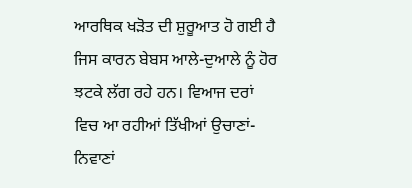ਆਰਥਿਕ ਖੜੋਤ ਦੀ ਸ਼ੁਰੂਆਤ ਹੋ ਗਈ ਹੈ ਜਿਸ ਕਾਰਨ ਬੇਬਸ ਆਲੇ-ਦੁਆਲੇ ਨੂੰ ਹੋਰ ਝਟਕੇ ਲੱਗ ਰਹੇ ਹਨ। ਵਿਆਜ ਦਰਾਂ ਵਿਚ ਆ ਰਹੀਆਂ ਤਿੱਖੀਆਂ ਉਚਾਣਾਂ-ਨਿਵਾਣਾਂ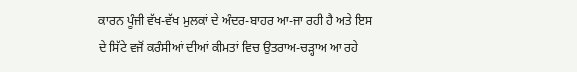ਕਾਰਨ ਪੂੰਜੀ ਵੱਖ-ਵੱਖ ਮੁਲਕਾਂ ਦੇ ਅੰਦਰ-ਬਾਹਰ ਆ-ਜਾ ਰਹੀ ਹੈ ਅਤੇ ਇਸ ਦੇ ਸਿੱਟੇ ਵਜੋਂ ਕਰੰਸੀਆਂ ਦੀਆਂ ਕੀਮਤਾਂ ਵਿਚ ਉਤਰਾਅ-ਚੜ੍ਹਾਅ ਆ ਰਹੇ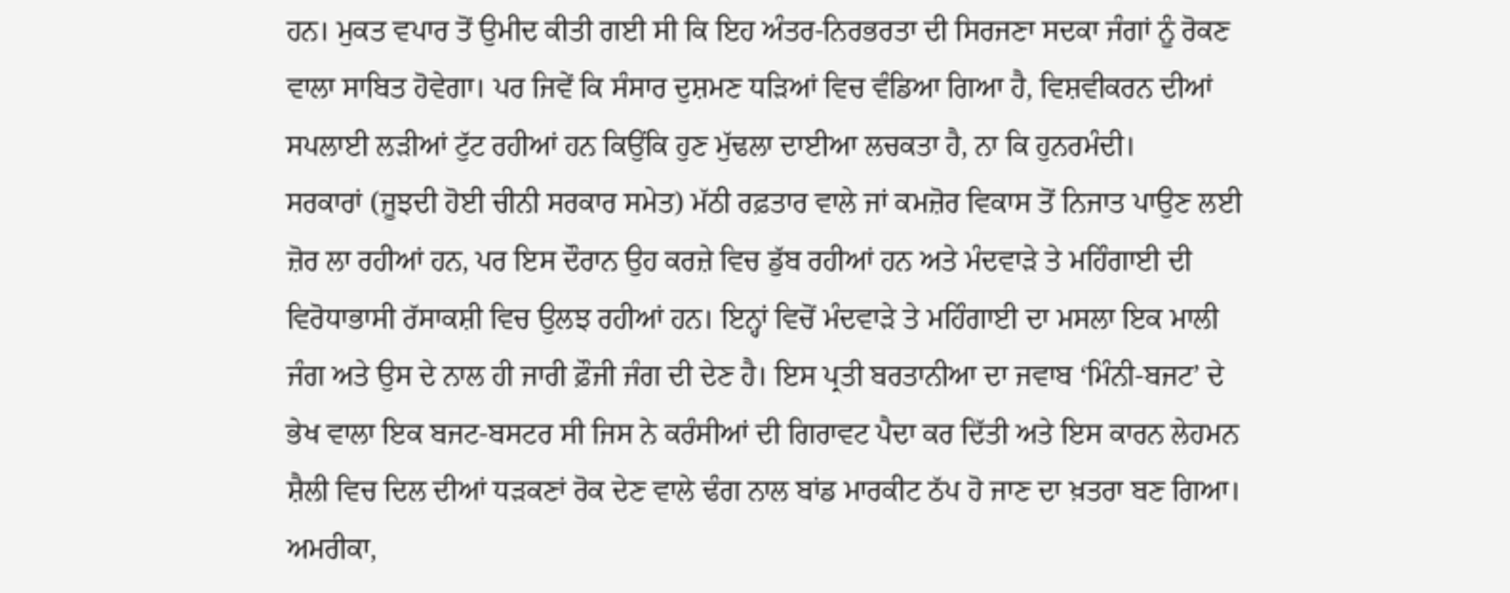ਹਨ। ਮੁਕਤ ਵਪਾਰ ਤੋਂ ਉਮੀਦ ਕੀਤੀ ਗਈ ਸੀ ਕਿ ਇਹ ਅੰਤਰ-ਨਿਰਭਰਤਾ ਦੀ ਸਿਰਜਣਾ ਸਦਕਾ ਜੰਗਾਂ ਨੂੰ ਰੋਕਣ ਵਾਲਾ ਸਾਬਿਤ ਹੋਵੇਗਾ। ਪਰ ਜਿਵੇਂ ਕਿ ਸੰਸਾਰ ਦੁਸ਼ਮਣ ਧੜਿਆਂ ਵਿਚ ਵੰਡਿਆ ਗਿਆ ਹੈ, ਵਿਸ਼ਵੀਕਰਨ ਦੀਆਂ ਸਪਲਾਈ ਲੜੀਆਂ ਟੁੱਟ ਰਹੀਆਂ ਹਨ ਕਿਉਂਕਿ ਹੁਣ ਮੁੱਢਲਾ ਦਾਈਆ ਲਚਕਤਾ ਹੈ, ਨਾ ਕਿ ਹੁਨਰਮੰਦੀ।
ਸਰਕਾਰਾਂ (ਜੂਝਦੀ ਹੋਈ ਚੀਨੀ ਸਰਕਾਰ ਸਮੇਤ) ਮੱਠੀ ਰਫ਼ਤਾਰ ਵਾਲੇ ਜਾਂ ਕਮਜ਼ੋਰ ਵਿਕਾਸ ਤੋਂ ਨਿਜਾਤ ਪਾਉਣ ਲਈ ਜ਼ੋਰ ਲਾ ਰਹੀਆਂ ਹਨ, ਪਰ ਇਸ ਦੌਰਾਨ ਉਹ ਕਰਜ਼ੇ ਵਿਚ ਡੁੱਬ ਰਹੀਆਂ ਹਨ ਅਤੇ ਮੰਦਵਾੜੇ ਤੇ ਮਹਿੰਗਾਈ ਦੀ ਵਿਰੋਧਾਭਾਸੀ ਰੱਸਾਕਸ਼ੀ ਵਿਚ ਉਲਝ ਰਹੀਆਂ ਹਨ। ਇਨ੍ਹਾਂ ਵਿਚੋਂ ਮੰਦਵਾੜੇ ਤੇ ਮਹਿੰਗਾਈ ਦਾ ਮਸਲਾ ਇਕ ਮਾਲੀ ਜੰਗ ਅਤੇ ਉਸ ਦੇ ਨਾਲ ਹੀ ਜਾਰੀ ਫ਼ੌਜੀ ਜੰਗ ਦੀ ਦੇਣ ਹੈ। ਇਸ ਪ੍ਰਤੀ ਬਰਤਾਨੀਆ ਦਾ ਜਵਾਬ ‘ਮਿੰਨੀ-ਬਜਟ’ ਦੇ ਭੇਖ ਵਾਲਾ ਇਕ ਬਜਟ-ਬਸਟਰ ਸੀ ਜਿਸ ਨੇ ਕਰੰਸੀਆਂ ਦੀ ਗਿਰਾਵਟ ਪੈਦਾ ਕਰ ਦਿੱਤੀ ਅਤੇ ਇਸ ਕਾਰਨ ਲੇਹਮਨ ਸ਼ੈਲੀ ਵਿਚ ਦਿਲ ਦੀਆਂ ਧੜਕਣਾਂ ਰੋਕ ਦੇਣ ਵਾਲੇ ਢੰਗ ਨਾਲ ਬਾਂਡ ਮਾਰਕੀਟ ਠੱਪ ਹੋ ਜਾਣ ਦਾ ਖ਼ਤਰਾ ਬਣ ਗਿਆ।
ਅਮਰੀਕਾ,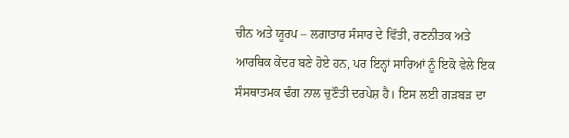ਚੀਨ ਅਤੇ ਯੂਰਪ – ਲਗਾਤਾਰ ਸੰਸਾਰ ਦੇ ਵਿੱਤੀ, ਰਣਨੀਤਕ ਅਤੇ ਆਰਥਿਕ ਕੇਂਦਰ ਬਣੇ ਹੋਏ ਹਨ, ਪਰ ਇਨ੍ਹਾਂ ਸਾਰਿਆਂ ਨੂੰ ਇਕੋ ਵੇਲੇ ਇਕ ਸੰਸਥਾਤਮਕ ਢੰਗ ਨਾਲ ਚੁਣੌਤੀ ਦਰਪੇਸ਼ ਹੈ। ਇਸ ਲਈ ਗੜਬੜ ਦਾ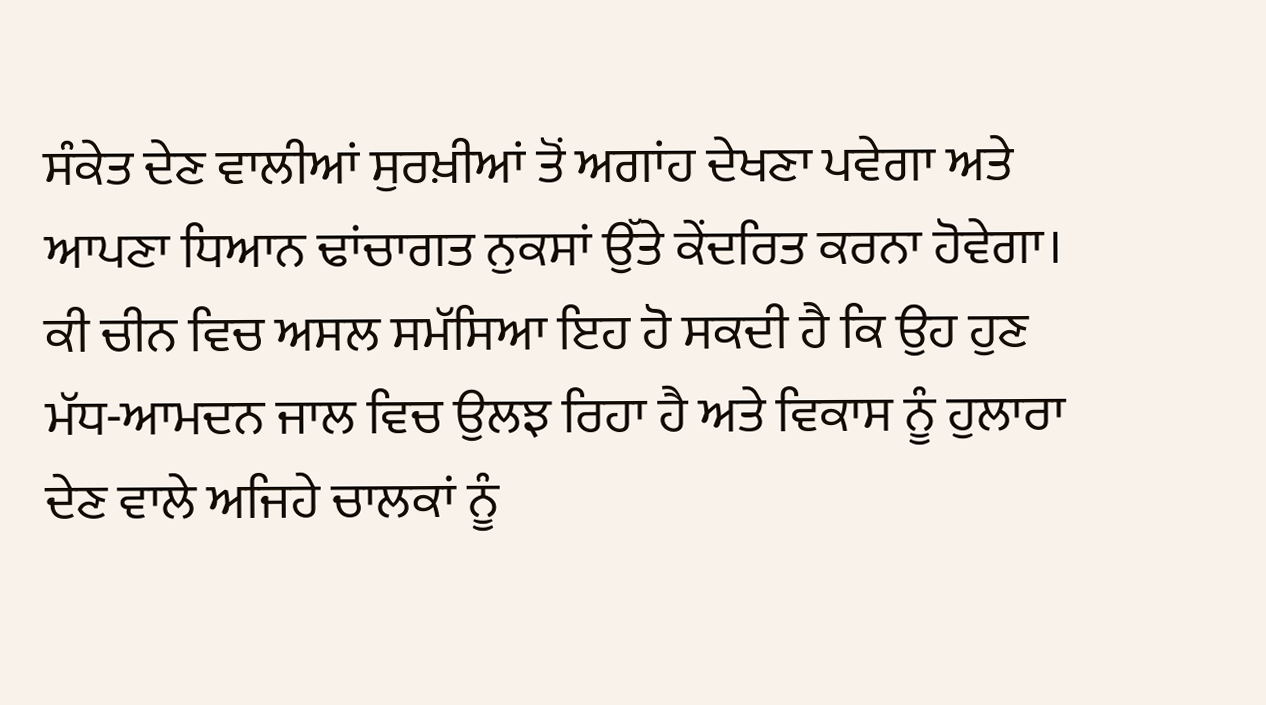ਸੰਕੇਤ ਦੇਣ ਵਾਲੀਆਂ ਸੁਰਖ਼ੀਆਂ ਤੋਂ ਅਗਾਂਹ ਦੇਖਣਾ ਪਵੇਗਾ ਅਤੇ ਆਪਣਾ ਧਿਆਨ ਢਾਂਚਾਗਤ ਨੁਕਸਾਂ ਉੱਤੇ ਕੇਂਦਰਿਤ ਕਰਨਾ ਹੋਵੇਗਾ। ਕੀ ਚੀਨ ਵਿਚ ਅਸਲ ਸਮੱਸਿਆ ਇਹ ਹੋ ਸਕਦੀ ਹੈ ਕਿ ਉਹ ਹੁਣ ਮੱਧ-ਆਮਦਨ ਜਾਲ ਵਿਚ ਉਲਝ ਰਿਹਾ ਹੈ ਅਤੇ ਵਿਕਾਸ ਨੂੰ ਹੁਲਾਰਾ ਦੇਣ ਵਾਲੇ ਅਜਿਹੇ ਚਾਲਕਾਂ ਨੂੰ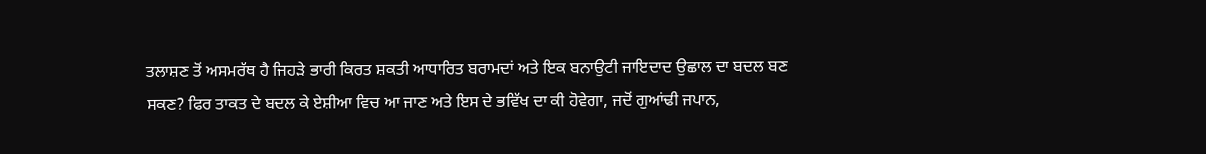ਤਲਾਸ਼ਣ ਤੋਂ ਅਸਮਰੱਥ ਹੈ ਜਿਹੜੇ ਭਾਰੀ ਕਿਰਤ ਸ਼ਕਤੀ ਆਧਾਰਿਤ ਬਰਾਮਦਾਂ ਅਤੇ ਇਕ ਬਨਾਉਟੀ ਜਾਇਦਾਦ ਉਛਾਲ ਦਾ ਬਦਲ ਬਣ ਸਕਣ? ਫਿਰ ਤਾਕਤ ਦੇ ਬਦਲ ਕੇ ਏਸ਼ੀਆ ਵਿਚ ਆ ਜਾਣ ਅਤੇ ਇਸ ਦੇ ਭਵਿੱਖ ਦਾ ਕੀ ਹੋਵੇਗਾ, ਜਦੋਂ ਗੁਆਂਢੀ ਜਪਾਨ,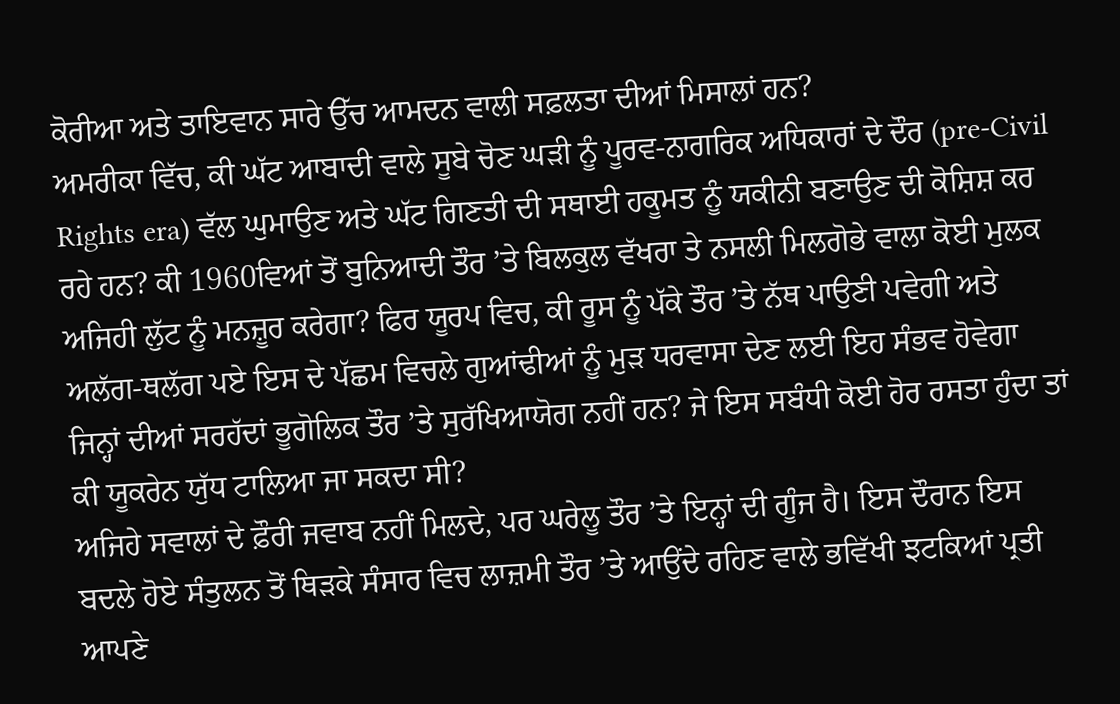ਕੋਰੀਆ ਅਤੇ ਤਾਇਵਾਨ ਸਾਰੇ ਉੱਚ ਆਮਦਨ ਵਾਲੀ ਸਫ਼ਲਤਾ ਦੀਆਂ ਮਿਸਾਲਾਂ ਹਨ?
ਅਮਰੀਕਾ ਵਿੱਚ, ਕੀ ਘੱਟ ਆਬਾਦੀ ਵਾਲੇ ਸੂਬੇ ਚੋਣ ਘੜੀ ਨੂੰ ਪੂਰਵ-ਨਾਗਰਿਕ ਅਧਿਕਾਰਾਂ ਦੇ ਦੌਰ (pre-Civil Rights era) ਵੱਲ ਘੁਮਾਉਣ ਅਤੇ ਘੱਟ ਗਿਣਤੀ ਦੀ ਸਥਾਈ ਹਕੂਮਤ ਨੂੰ ਯਕੀਨੀ ਬਣਾਉਣ ਦੀ ਕੋਸ਼ਿਸ਼ ਕਰ ਰਹੇ ਹਨ? ਕੀ 1960ਵਿਆਂ ਤੋਂ ਬੁਨਿਆਦੀ ਤੌਰ ’ਤੇ ਬਿਲਕੁਲ ਵੱਖਰਾ ਤੇ ਨਸਲੀ ਮਿਲਗੋਭੇ ਵਾਲਾ ਕੋਈ ਮੁਲਕ ਅਜਿਹੀ ਲੁੱਟ ਨੂੰ ਮਨਜ਼ੂਰ ਕਰੇਗਾ? ਫਿਰ ਯੂਰਪ ਵਿਚ, ਕੀ ਰੂਸ ਨੂੰ ਪੱਕੇ ਤੌਰ ’ਤੇ ਨੱਥ ਪਾਉਣੀ ਪਵੇਗੀ ਅਤੇ ਅਲੱਗ-ਥਲੱਗ ਪਏ ਇਸ ਦੇ ਪੱਛਮ ਵਿਚਲੇ ਗੁਆਂਢੀਆਂ ਨੂੰ ਮੁੜ ਧਰਵਾਸਾ ਦੇਣ ਲਈ ਇਹ ਸੰਭਵ ਹੋਵੇਗਾ ਜਿਨ੍ਹਾਂ ਦੀਆਂ ਸਰਹੱਦਾਂ ਭੂਗੋਲਿਕ ਤੌਰ ’ਤੇ ਸੁਰੱਖਿਆਯੋਗ ਨਹੀਂ ਹਨ? ਜੇ ਇਸ ਸਬੰਧੀ ਕੋਈ ਹੋਰ ਰਸਤਾ ਹੁੰਦਾ ਤਾਂ ਕੀ ਯੂਕਰੇਨ ਯੁੱਧ ਟਾਲਿਆ ਜਾ ਸਕਦਾ ਸੀ?
ਅਜਿਹੇ ਸਵਾਲਾਂ ਦੇ ਫ਼ੌਰੀ ਜਵਾਬ ਨਹੀਂ ਮਿਲਦੇ, ਪਰ ਘਰੇਲੂ ਤੌਰ ’ਤੇ ਇਨ੍ਹਾਂ ਦੀ ਗੂੰਜ ਹੈ। ਇਸ ਦੌਰਾਨ ਇਸ ਬਦਲੇ ਹੋਏ ਸੰਤੁਲਨ ਤੋਂ ਥਿੜਕੇ ਸੰਸਾਰ ਵਿਚ ਲਾਜ਼ਮੀ ਤੌਰ ’ਤੇ ਆਉਂਦੇ ਰਹਿਣ ਵਾਲੇ ਭਵਿੱਖੀ ਝਟਕਿਆਂ ਪ੍ਰਤੀ ਆਪਣੇ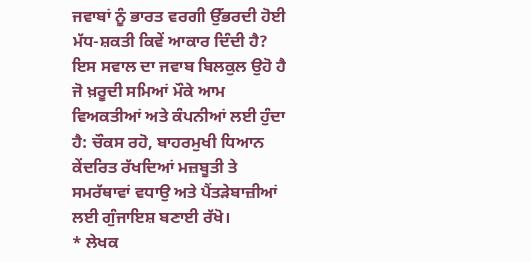ਜਵਾਬਾਂ ਨੂੰ ਭਾਰਤ ਵਰਗੀ ਉੱਭਰਦੀ ਹੋਈ ਮੱਧ-ਸ਼ਕਤੀ ਕਿਵੇਂ ਆਕਾਰ ਦਿੰਦੀ ਹੈ? ਇਸ ਸਵਾਲ ਦਾ ਜਵਾਬ ਬਿਲਕੁਲ ਉਹੋ ਹੈ ਜੋ ਖ਼ਰੂਦੀ ਸਮਿਆਂ ਮੌਕੇ ਆਮ ਵਿਅਕਤੀਆਂ ਅਤੇ ਕੰਪਨੀਆਂ ਲਈ ਹੁੰਦਾ ਹੈ: ਚੌਕਸ ਰਹੋ, ਬਾਹਰਮੁਖੀ ਧਿਆਨ ਕੇਂਦਰਿਤ ਰੱਖਦਿਆਂ ਮਜ਼ਬੂਤੀ ਤੇ ਸਮਰੱਥਾਵਾਂ ਵਧਾਉ ਅਤੇ ਪੈਂਤੜੇਬਾਜ਼ੀਆਂ ਲਈ ਗੁੰਜਾਇਸ਼ ਬਣਾਈ ਰੱਖੋ।
* ਲੇਖਕ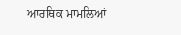ਆਰਥਿਕ ਮਾਮਲਿਆਂ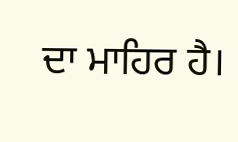ਦਾ ਮਾਹਿਰ ਹੈ।